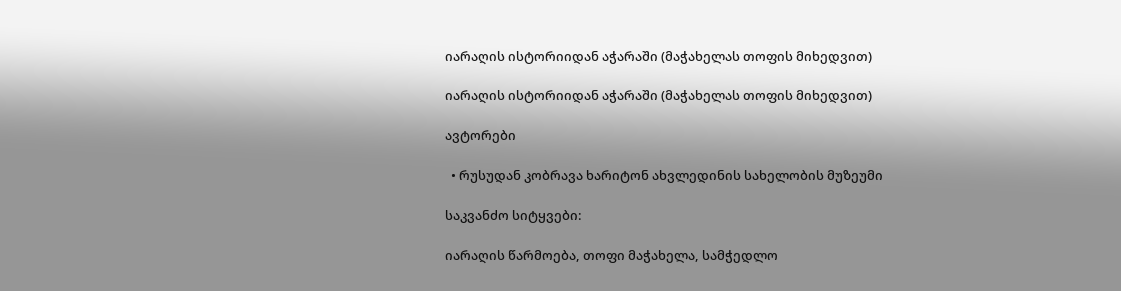იარაღის ისტორიიდან აჭარაში (მაჭახელას თოფის მიხედვით)

იარაღის ისტორიიდან აჭარაში (მაჭახელას თოფის მიხედვით)

ავტორები

  • რუსუდან კობრავა ხარიტონ ახვლედინის სახელობის მუზეუმი

საკვანძო სიტყვები:

იარაღის წარმოება, თოფი მაჭახელა, სამჭედლო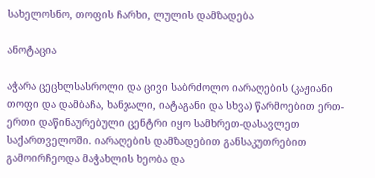სახელოსნო, თოფის ჩარხი, ლულის დამზადება

ანოტაცია

აჭარა ცეცხლსასროლი და ცივი საბრძოლო იარაღების (კაჟიანი თოფი და დამბაჩა, ხანჯალი, იატაგანი და სხვა) წარმოებით ერთ-ერთი დაწინაურებული ცენტრი იყო სამხრეთ-დასავლეთ საქართველოში. იარაღების დამზადებით განსაკუთრებით გამოირჩეოდა მაჭახლის ხეობა და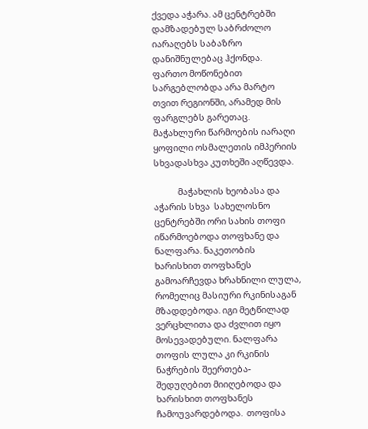ქვედა აჭარა. ამ ცენტრებში დამზადებულ საბრძოლო იარაღებს საბაზრო დანიშნულებაც ჰქონდა. ფართო მოწონებით სარგებლობდა არა მარტო თვით რეგიონში, არამედ მის ფარგლებს გარეთაც. მაჭახლური წარმოების იარაღი  ყოფილი ოსმალეთის იმპერიის სხვადასხვა კუთხეში აღწევდა.

            მაჭახლის ხეობასა და აჭარის სხვა  სახელოსნო ცენტრებში ორი სახის თოფი იწარმოებოდა თოფხანე და ნალფარა. ნაკეთობის ხარისხით თოფხანეს  გამოარჩევდა ხრახნილი ლულა, რომელიც მასიური რკინისაგან მზადდებოდა. იგი მეტწილად ვერცხლითა და ძვლით იყო მოსევადებული. ნალფარა თოფის ლულა კი რკინის ნაჭრების შეერთება- შედუღებით მიიღებოდა და ხარისხით თოფხანეს ჩამოუვარდებოდა.  თოფისა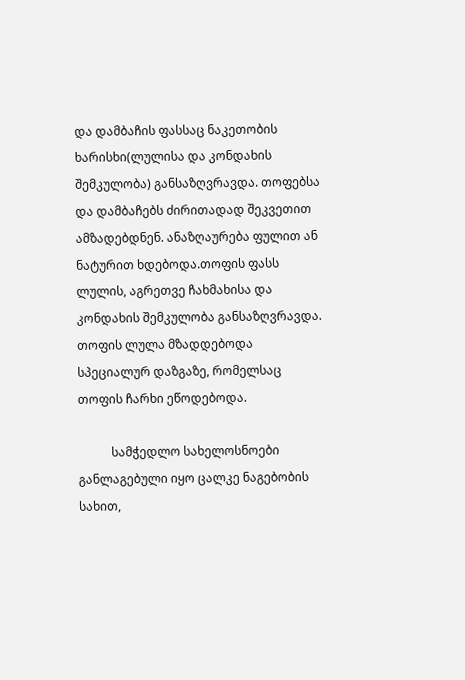და დამბაჩის ფასსაც ნაკეთობის ხარისხი(ლულისა და კონდახის შემკულობა) განსაზღვრავდა. თოფებსა და დამბაჩებს ძირითადად შეკვეთით ამზადებდნენ. ანაზღაურება ფულით ან ნატურით ხდებოდა.თოფის ფასს ლულის, აგრეთვე ჩახმახისა და კონდახის შემკულობა განსაზღვრავდა. თოფის ლულა მზადდებოდა სპეციალურ დაზგაზე, რომელსაც თოფის ჩარხი ეწოდებოდა.

           სამჭედლო სახელოსნოები განლაგებული იყო ცალკე ნაგებობის სახით,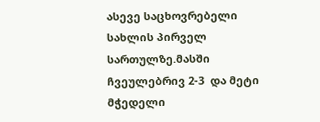ასევე საცხოვრებელი სახლის პირველ სართულზე.მასში ჩვეულებრივ 2-3  და მეტი მჭედელი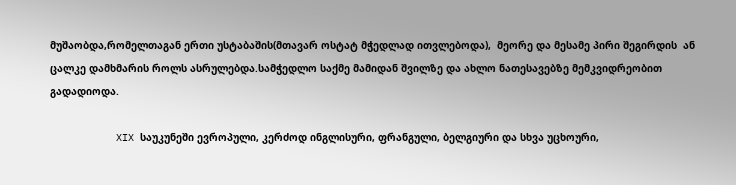მუშაობდა,რომელთაგან ერთი უსტაბაშის(მთავარ ოსტატ მჭედლად ითვლებოდა),  მეორე და მესამე პირი შეგირდის  ან ცალკე დამხმარის როლს ასრულებდა.სამჭედლო საქმე მამიდან შვილზე და ახლო ნათესავებზე მემკვიდრეობით გადადიოდა.

           XIX საუკუნეში ევროპული, კერძოდ ინგლისური, ფრანგული, ბელგიური და სხვა უცხოური,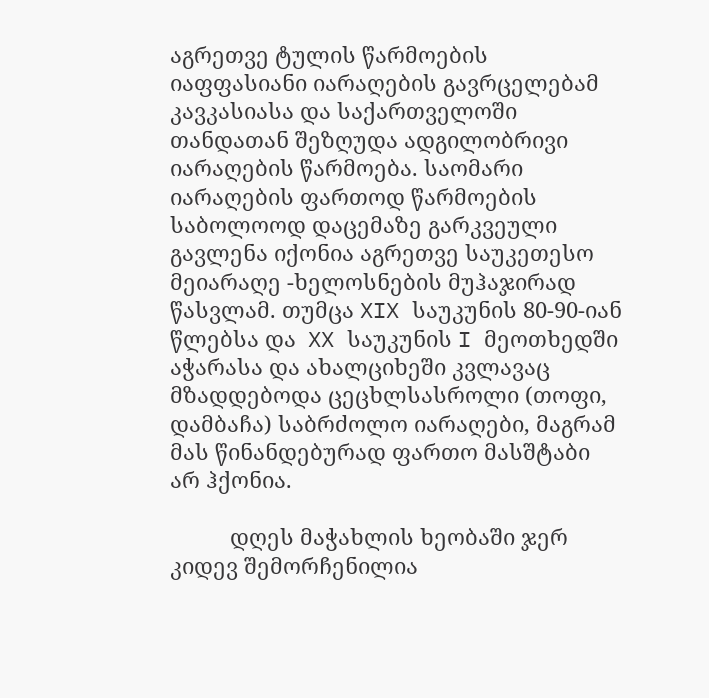აგრეთვე ტულის წარმოების იაფფასიანი იარაღების გავრცელებამ კავკასიასა და საქართველოში თანდათან შეზღუდა ადგილობრივი იარაღების წარმოება. საომარი იარაღების ფართოდ წარმოების საბოლოოდ დაცემაზე გარკვეული გავლენა იქონია აგრეთვე საუკეთესო მეიარაღე -ხელოსნების მუჰაჯირად წასვლამ. თუმცა XIX საუკუნის 80-90-იან წლებსა და  XX საუკუნის I მეოთხედში აჭარასა და ახალციხეში კვლავაც მზადდებოდა ცეცხლსასროლი (თოფი, დამბაჩა) საბრძოლო იარაღები, მაგრამ მას წინანდებურად ფართო მასშტაბი არ ჰქონია.

          დღეს მაჭახლის ხეობაში ჯერ კიდევ შემორჩენილია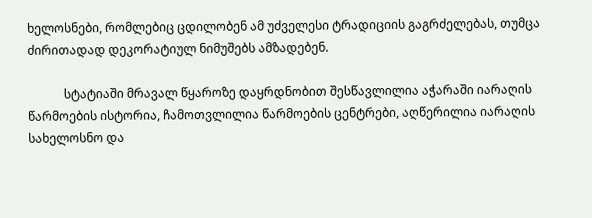ხელოსნები, რომლებიც ცდილობენ ამ უძველესი ტრადიციის გაგრძელებას, თუმცა ძირითადად დეკორატიულ ნიმუშებს ამზადებენ.

            სტატიაში მრავალ წყაროზე დაყრდნობით შესწავლილია აჭარაში იარაღის წარმოების ისტორია, ჩამოთვლილია წარმოების ცენტრები, აღწერილია იარაღის სახელოსნო და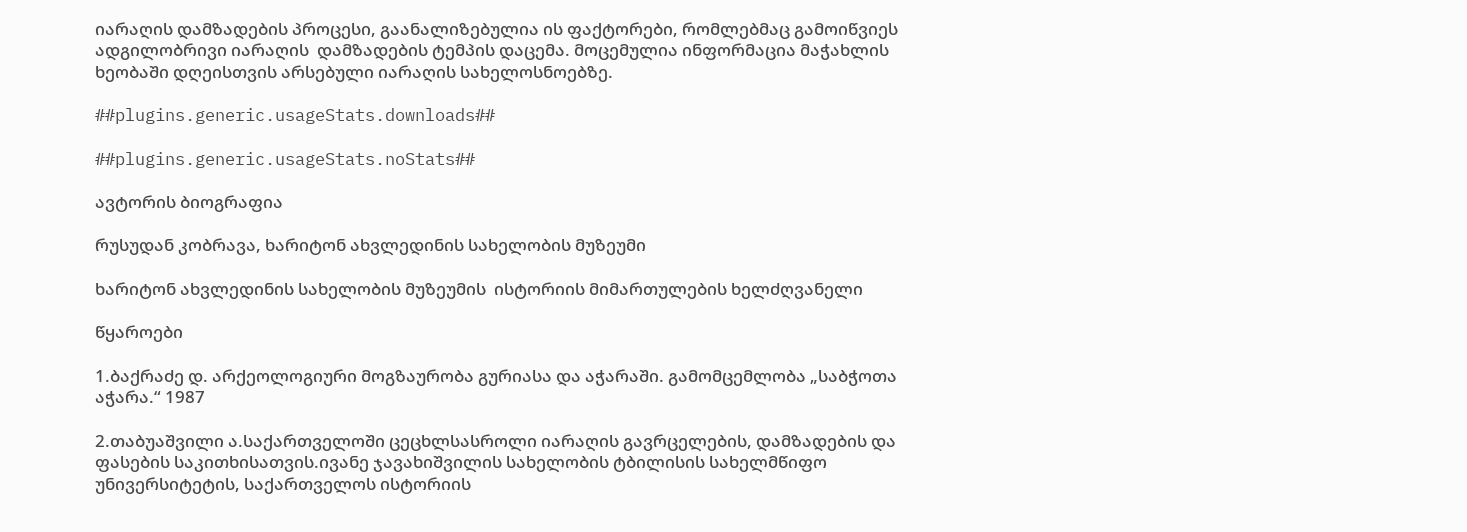იარაღის დამზადების პროცესი, გაანალიზებულია ის ფაქტორები, რომლებმაც გამოიწვიეს ადგილობრივი იარაღის  დამზადების ტემპის დაცემა. მოცემულია ინფორმაცია მაჭახლის ხეობაში დღეისთვის არსებული იარაღის სახელოსნოებზე.

##plugins.generic.usageStats.downloads##

##plugins.generic.usageStats.noStats##

ავტორის ბიოგრაფია

რუსუდან კობრავა, ხარიტონ ახვლედინის სახელობის მუზეუმი

ხარიტონ ახვლედინის სახელობის მუზეუმის  ისტორიის მიმართულების ხელძღვანელი

წყაროები

1.ბაქრაძე დ. არქეოლოგიური მოგზაურობა გურიასა და აჭარაში. გამომცემლობა „საბჭოთა აჭარა.“ 1987

2.თაბუაშვილი ა.საქართველოში ცეცხლსასროლი იარაღის გავრცელების, დამზადების და ფასების საკითხისათვის.ივანე ჯავახიშვილის სახელობის ტბილისის სახელმწიფო უნივერსიტეტის, საქართველოს ისტორიის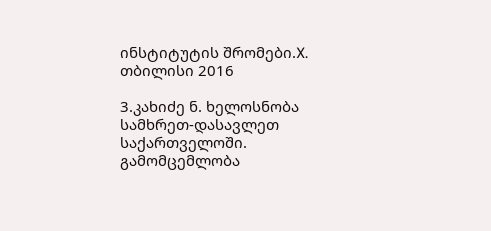ინსტიტუტის შრომები.X. თბილისი 2016

3.კახიძე ნ. ხელოსნობა სამხრეთ-დასავლეთ საქართველოში. გამომცემლობა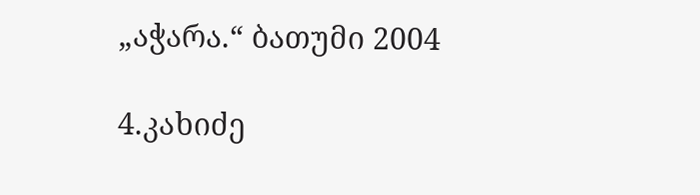„აჭარა.“ ბათუმი 2004

4.კახიძე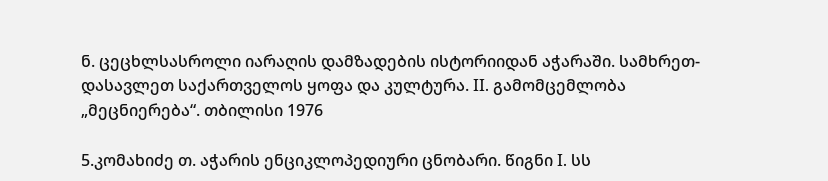ნ. ცეცხლსასროლი იარაღის დამზადების ისტორიიდან აჭარაში. სამხრეთ-დასავლეთ საქართველოს ყოფა და კულტურა. II. გამომცემლობა „მეცნიერება“. თბილისი 1976

5.კომახიძე თ. აჭარის ენციკლოპედიური ცნობარი. წიგნი I. სს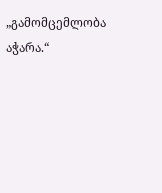„გამომცემლობა აჭარა.“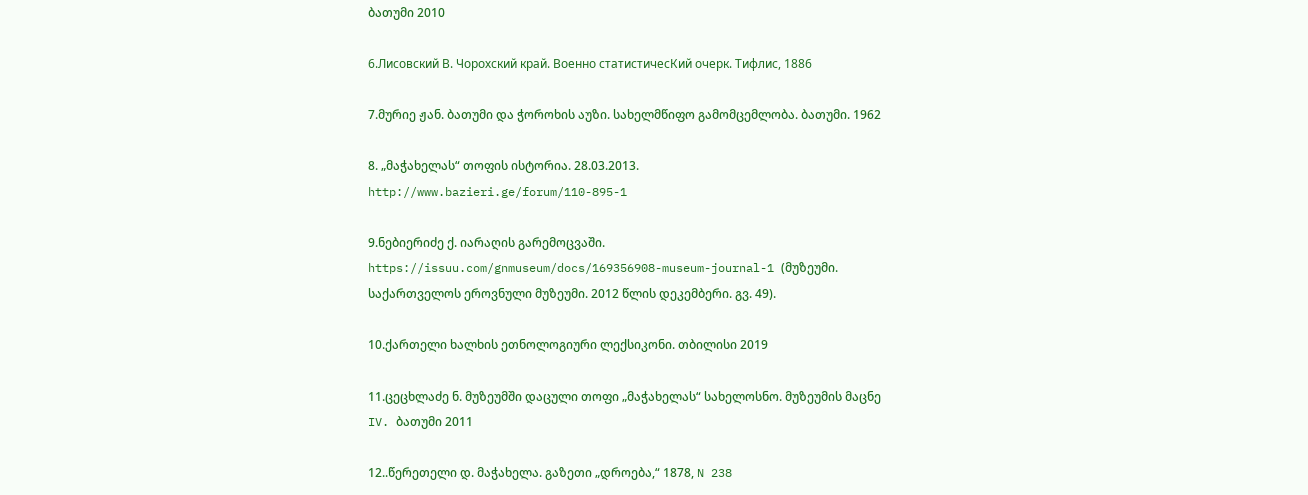ბათუმი 2010

6.Лисовский В. Чорохский край. Военно статистичесКий очерк. Тифлис, 1886

7.მურიე ჟან. ბათუმი და ჭოროხის აუზი. სახელმწიფო გამომცემლობა. ბათუმი. 1962

8. „მაჭახელას“ თოფის ისტორია. 28.03.2013. http://www.bazieri.ge/forum/110-895-1

9.ნებიერიძე ქ. იარაღის გარემოცვაში. https://issuu.com/gnmuseum/docs/169356908-museum-journal-1 (მუზეუმი. საქართველოს ეროვნული მუზეუმი. 2012 წლის დეკემბერი. გვ. 49).

10.ქართელი ხალხის ეთნოლოგიური ლექსიკონი. თბილისი 2019

11.ცეცხლაძე ნ. მუზეუმში დაცული თოფი „მაჭახელას“ სახელოსნო. მუზეუმის მაცნე IV. ბათუმი 2011

12..წერეთელი დ. მაჭახელა. გაზეთი „დროება,“ 1878, N 238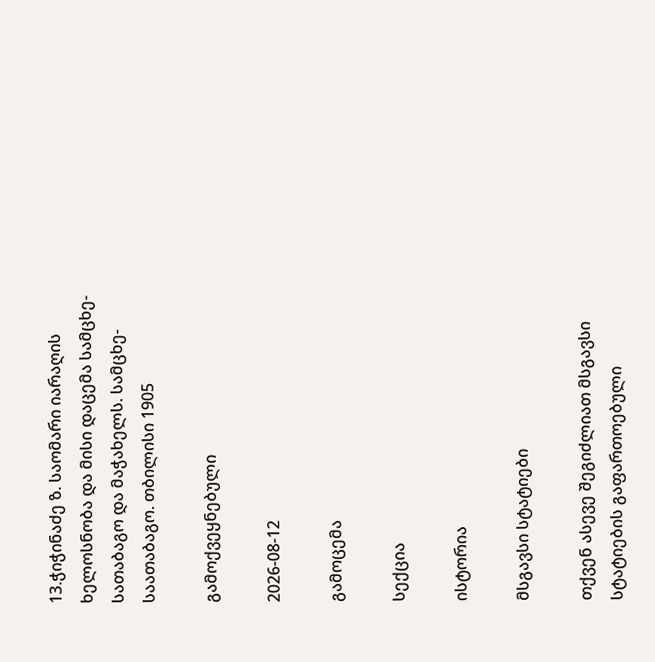13.ჭიჭინაძე ზ. საომარი იარაღის ხელოსნობა და მისი დაცემა სამცხე-სათაბაგო და მაჭახელს. სამცხე-საათაბაგო. თბილისი 1905

გამოქვეყნებული

2026-08-12

გამოცემა

სექცია

ისტორია

მსგავსი სტატიები

თქვენ ასევე შეგიძლიათ მსგავსი სტატიების გაფართოებული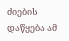ძიების დაწყება ამ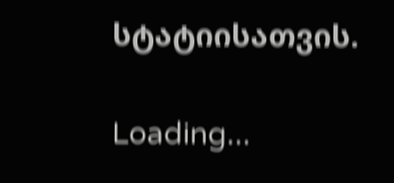სტატიისათვის.

Loading...